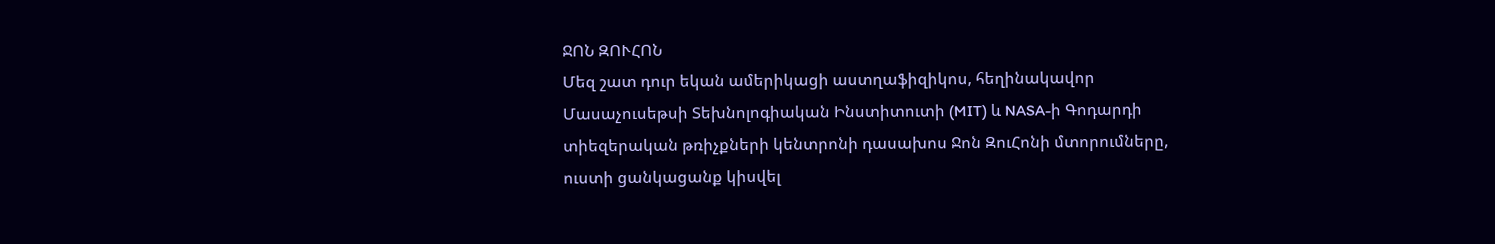ՋՈՆ ԶՈՒՀՈՆ
Մեզ շատ դուր եկան ամերիկացի աստղաֆիզիկոս, հեղինակավոր Մասաչուսեթսի Տեխնոլոգիական Ինստիտուտի (MIT) և NASA-ի Գոդարդի տիեզերական թռիչքների կենտրոնի դասախոս Ջոն ԶուՀոնի մտորումները, ուստի ցանկացանք կիսվել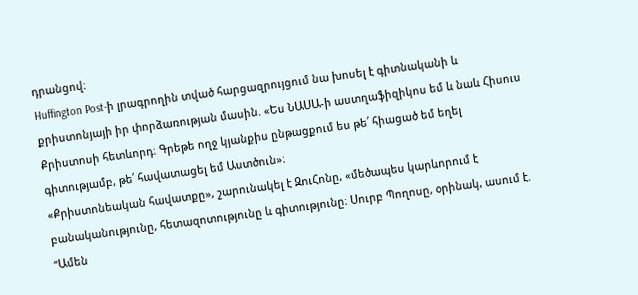դրանցով։
Huffington Post-ի լրագրողին տված հարցազրույցում նա խոսել է գիտնականի և քրիստոնյայի իր փորձառության մասին. «Ես ՆԱՍԱ-ի աստղաֆիզիկոս եմ և նաև Հիսուս Քրիստոսի հետևորդ։ Գրեթե ողջ կյանքիս ընթացքում ես թե՛ հիացած եմ եղել գիտությամբ, թե՛ հավատացել եմ Աստծուն»։
«Քրիստոնեական հավատքը», շարունակել է ԶուՀոնը, «մեծապես կարևորում է բանականությունը, հետազոտությունը և գիտությունը։ Սուրբ Պողոսը, օրինակ, ասում է. “Ամեն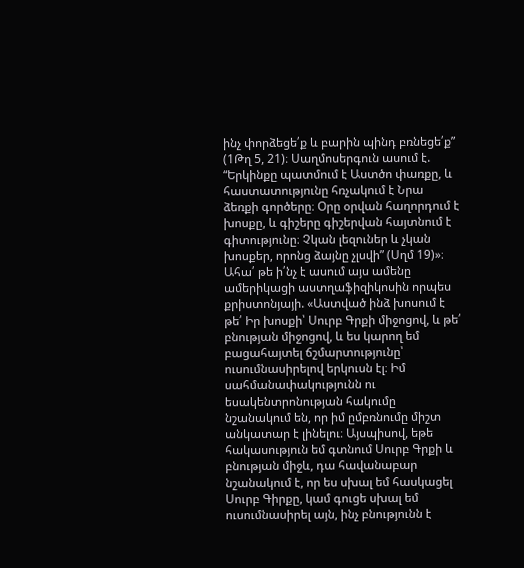ինչ փորձեցե՛ք և բարին պինդ բռնեցե՛ք” (1Թղ 5, 21)։ Սաղմոսերգուն ասում է. “Երկինքը պատմում է Աստծո փառքը, և հաստատությունը հռչակում է Նրա ձեռքի գործերը։ Օրը օրվան հաղորդում է խոսքը, և գիշերը գիշերվան հայտնում է գիտությունը։ Չկան լեզուներ և չկան խոսքեր, որոնց ձայնը չլսվի” (Սղմ 19)»։
Ահա՛ թե ի՛նչ է ասում այս ամենը ամերիկացի աստղաֆիզիկոսին որպես քրիստոնյայի. «Աստված ինձ խոսում է թե՛ Իր խոսքի՝ Սուրբ Գրքի միջոցով, և թե՛ բնության միջոցով, և ես կարող եմ բացահայտել ճշմարտությունը՝ ուսումնասիրելով երկուսն էլ։ Իմ սահմանափակությունն ու եսակենտրոնության հակումը նշանակում են, որ իմ ըմբռնումը միշտ անկատար է լինելու։ Այսպիսով, եթե հակասություն եմ գտնում Սուրբ Գրքի և բնության միջև, դա հավանաբար նշանակում է, որ ես սխալ եմ հասկացել Սուրբ Գիրքը, կամ գուցե սխալ եմ ուսումնասիրել այն, ինչ բնությունն է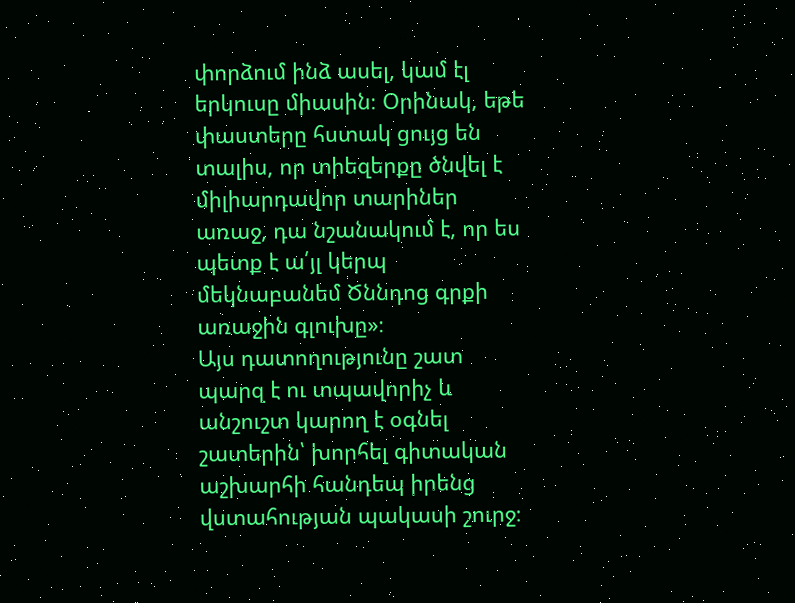փորձում ինձ ասել, կամ էլ երկուսը միասին։ Օրինակ, եթե փաստերը հստակ ցույց են տալիս, որ տիեզերքը ծնվել է միլիարդավոր տարիներ առաջ, դա նշանակում է, որ ես պետք է ա՛յլ կերպ մեկնաբանեմ Ծննդոց գրքի առաջին գլուխը»։
Այս դատողությունը շատ պարզ է ու տպավորիչ և անշուշտ կարող է օգնել շատերին՝ խորհել գիտական աշխարհի հանդեպ իրենց վստահության պակասի շուրջ։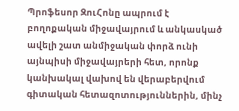Պրոֆեսոր ԶուՀոնը ապրում է բողոքական միջավայրում և անկասկած ավելի շատ անմիջական փորձ ունի այնպիսի միջավայրերի հետ, որոնք կանխակալ վախով են վերաբերվում գիտական հետազոտություններին, մինչ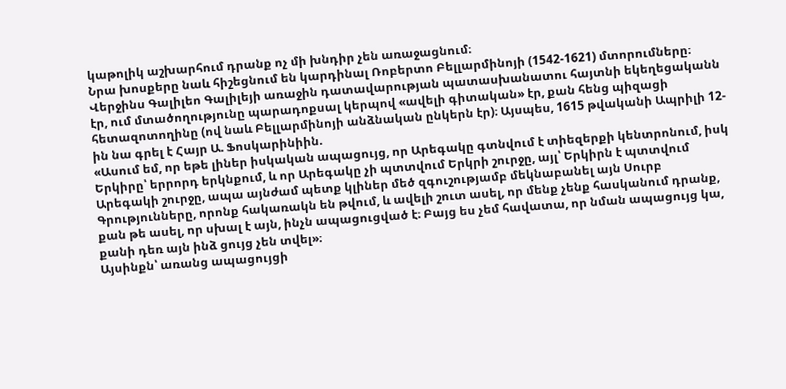կաթոլիկ աշխարհում դրանք ոչ մի խնդիր չեն առաջացնում։
Նրա խոսքերը նաև հիշեցնում են կարդինալ Ռոբերտո Բելլարմինոյի (1542-1621) մտորումները։ Վերջինս Գալիլեո Գալիլեյի առաջին դատավարության պատասխանատու հայտնի եկեղեցականն էր, ում մտածողությունը պարադոքսալ կերպով «ավելի գիտական» էր, քան հենց պիզացի հետազոտողինը (ով նաև Բելլարմինոյի անձնական ընկերն էր)։ Այսպես, 1615 թվականի Ապրիլի 12-ին նա գրել է Հայր Ա. Ֆոսկարինիին.
«Ասում եմ, որ եթե լիներ իսկական ապացույց, որ Արեգակը գտնվում է տիեզերքի կենտրոնում, իսկ Երկիրը՝ երրորդ երկնքում, և որ Արեգակը չի պտտվում Երկրի շուրջը, այլ՝ Երկիրն է պտտվում Արեգակի շուրջը, ապա այնժամ պետք կլիներ մեծ զգուշությամբ մեկնաբանել այն Սուրբ Գրությունները, որոնք հակառակն են թվում, և ավելի շուտ ասել, որ մենք չենք հասկանում դրանք, քան թե ասել, որ սխալ է այն, ինչն ապացուցված է։ Բայց ես չեմ հավատա, որ նման ապացույց կա, քանի դեռ այն ինձ ցույց չեն տվել»։
Այսինքն՝ առանց ապացույցի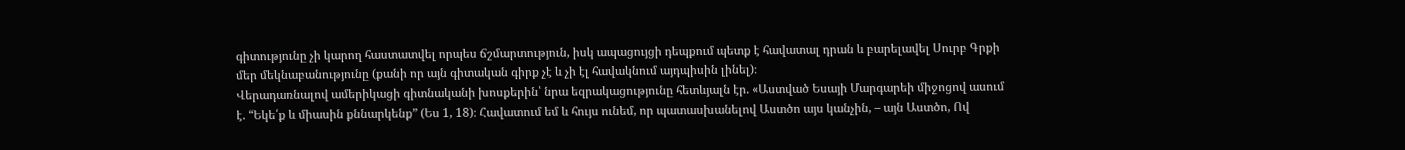գիտությունը չի կարող հաստատվել որպես ճշմարտություն, իսկ ապացույցի դեպքում պետք է հավատալ դրան և բարելավել Սուրբ Գրքի մեր մեկնաբանությունը (քանի որ այն գիտական գիրք չէ և չի էլ հավակնում այդպիսին լինել)։
Վերադառնալով ամերիկացի գիտնականի խոսքերին՝ նրա եզրակացությունը հետևյալն էր. «Աստված Եսայի Մարգարեի միջոցով ասում է. “Եկե՛ք և միասին քննարկենք” (Ես 1, 18)։ Հավատում եմ և հույս ունեմ, որ պատասխանելով Աստծո այս կանչին, – այն Աստծո, Ով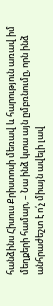հանձինս Հիսուս Քրիստոսի մեռավ և հարություն առավ իմ մեղքերի համար, – Նա ինձ կտա այն ըմբռնումը, որն ինձ անհրաժեշտ է ո՛չ միայն ավելի լավ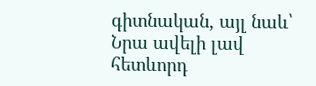գիտնական, այլ նաև՝ Նրա ավելի լավ հետևորդ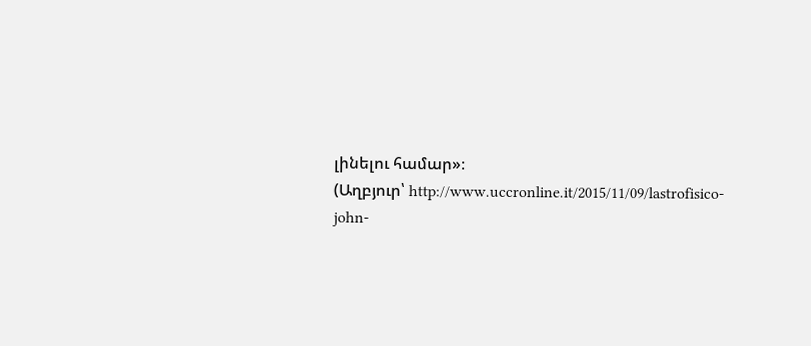լինելու համար»։
(Աղբյուր՝ http://www.uccronline.it/2015/11/09/lastrofisico-john-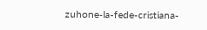zuhone-la-fede-cristiana-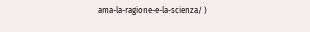ama-la-ragione-e-la-scienza/ )